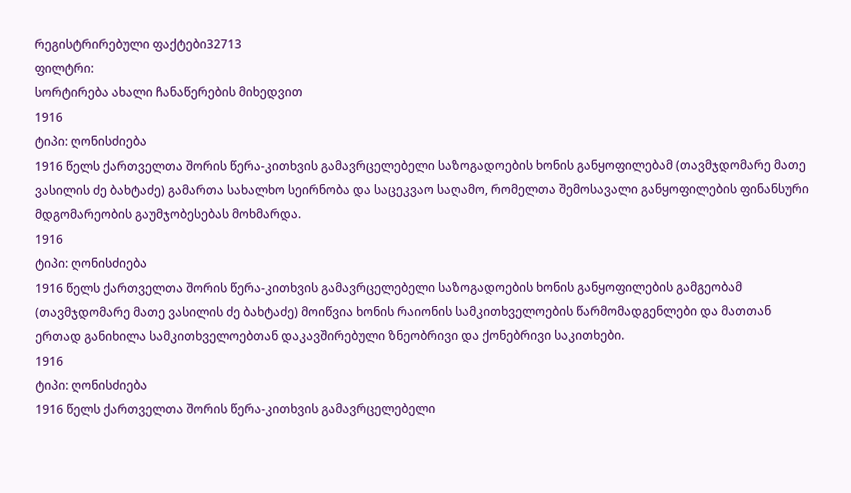რეგისტრირებული ფაქტები32713
ფილტრი:
სორტირება ახალი ჩანაწერების მიხედვით
1916
ტიპი: ღონისძიება
1916 წელს ქართველთა შორის წერა-კითხვის გამავრცელებელი საზოგადოების ხონის განყოფილებამ (თავმჯდომარე მათე ვასილის ძე ბახტაძე) გამართა სახალხო სეირნობა და საცეკვაო საღამო, რომელთა შემოსავალი განყოფილების ფინანსური მდგომარეობის გაუმჯობესებას მოხმარდა.
1916
ტიპი: ღონისძიება
1916 წელს ქართველთა შორის წერა-კითხვის გამავრცელებელი საზოგადოების ხონის განყოფილების გამგეობამ (თავმჯდომარე მათე ვასილის ძე ბახტაძე) მოიწვია ხონის რაიონის სამკითხველოების წარმომადგენლები და მათთან ერთად განიხილა სამკითხველოებთან დაკავშირებული ზნეობრივი და ქონებრივი საკითხები.
1916
ტიპი: ღონისძიება
1916 წელს ქართველთა შორის წერა-კითხვის გამავრცელებელი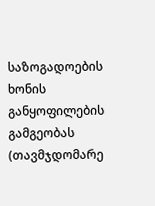საზოგადოების ხონის განყოფილების გამგეობას (თავმჯდომარე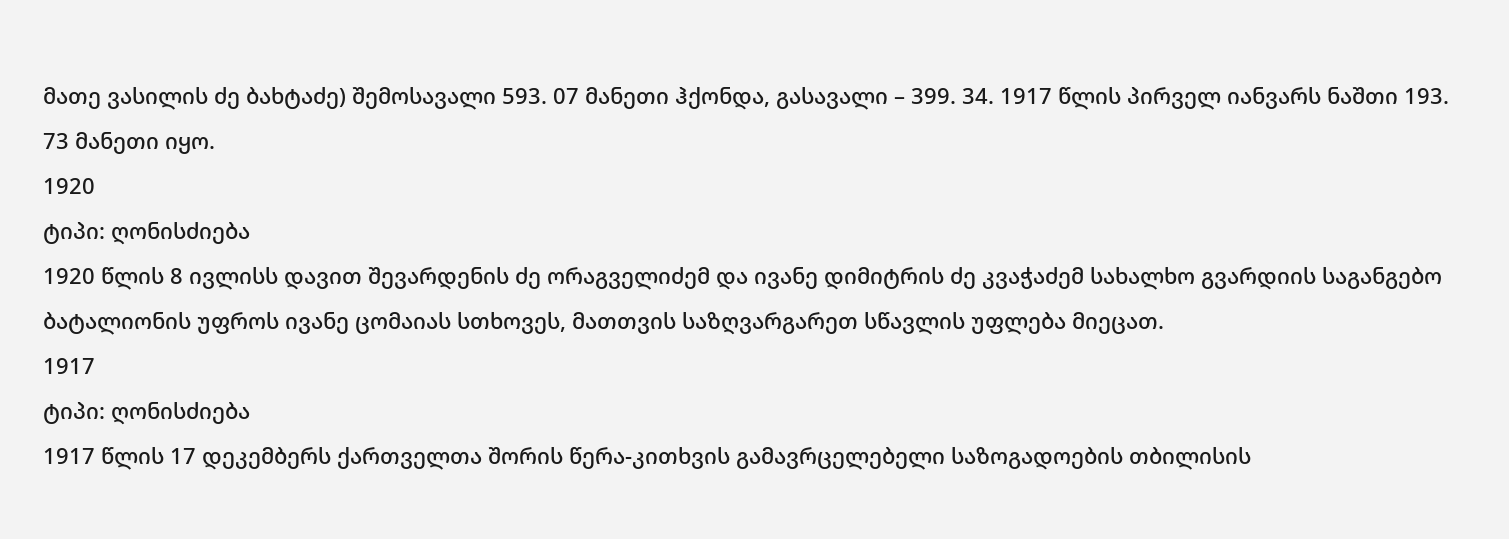მათე ვასილის ძე ბახტაძე) შემოსავალი 593. 07 მანეთი ჰქონდა, გასავალი – 399. 34. 1917 წლის პირველ იანვარს ნაშთი 193. 73 მანეთი იყო.
1920
ტიპი: ღონისძიება
1920 წლის 8 ივლისს დავით შევარდენის ძე ორაგველიძემ და ივანე დიმიტრის ძე კვაჭაძემ სახალხო გვარდიის საგანგებო ბატალიონის უფროს ივანე ცომაიას სთხოვეს, მათთვის საზღვარგარეთ სწავლის უფლება მიეცათ.
1917
ტიპი: ღონისძიება
1917 წლის 17 დეკემბერს ქართველთა შორის წერა-კითხვის გამავრცელებელი საზოგადოების თბილისის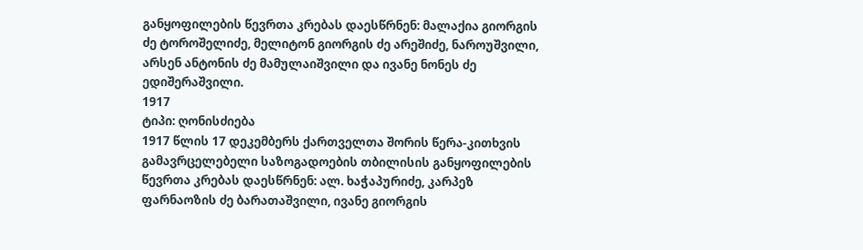განყოფილების წევრთა კრებას დაესწრნენ: მალაქია გიორგის ძე ტოროშელიძე, მელიტონ გიორგის ძე არეშიძე, ნაროუშვილი, არსენ ანტონის ძე მამულაიშვილი და ივანე ნონეს ძე ედიშერაშვილი.
1917
ტიპი: ღონისძიება
1917 წლის 17 დეკემბერს ქართველთა შორის წერა-კითხვის გამავრცელებელი საზოგადოების თბილისის განყოფილების წევრთა კრებას დაესწრნენ: ალ. ხაჭაპურიძე, კარპეზ ფარნაოზის ძე ბარათაშვილი, ივანე გიორგის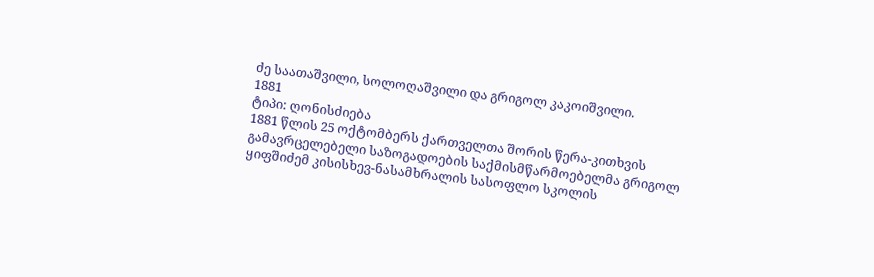ძე საათაშვილი, სოლოღაშვილი და გრიგოლ კაკოიშვილი.
1881
ტიპი: ღონისძიება
1881 წლის 25 ოქტომბერს ქართველთა შორის წერა-კითხვის გამავრცელებელი საზოგადოების საქმისმწარმოებელმა გრიგოლ ყიფშიძემ კისისხევ-ნასამხრალის სასოფლო სკოლის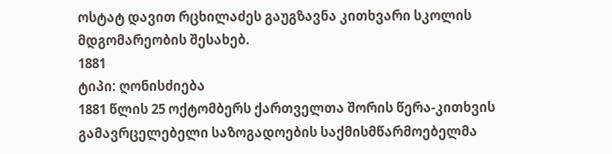ოსტატ დავით რცხილაძეს გაუგზავნა კითხვარი სკოლის მდგომარეობის შესახებ.
1881
ტიპი: ღონისძიება
1881 წლის 25 ოქტომბერს ქართველთა შორის წერა-კითხვის გამავრცელებელი საზოგადოების საქმისმწარმოებელმა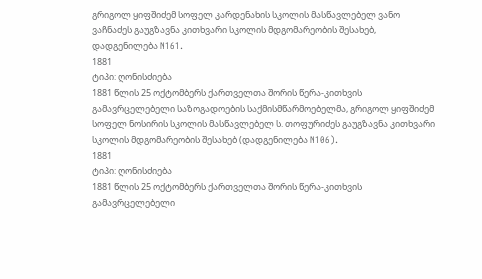გრიგოლ ყიფშიძემ სოფელ კარდენახის სკოლის მასწავლებელ ვანო ვაჩნაძეს გაუგზავნა კითხვარი სკოლის მდგომარეობის შესახებ, დადგენილება N161.
1881
ტიპი: ღონისძიება
1881 წლის 25 ოქტომბერს ქართველთა შორის წერა-კითხვის გამავრცელებელი საზოგადოების საქმისმწარმოებელმა, გრიგოლ ყიფშიძემ სოფელ ნოსირის სკოლის მასწავლებელ ს. თოფურიძეს გაუგზავნა კითხვარი სკოლის მდგომარეობის შესახებ (დადგენილება N106).
1881
ტიპი: ღონისძიება
1881 წლის 25 ოქტომბერს ქართველთა შორის წერა-კითხვის გამავრცელებელი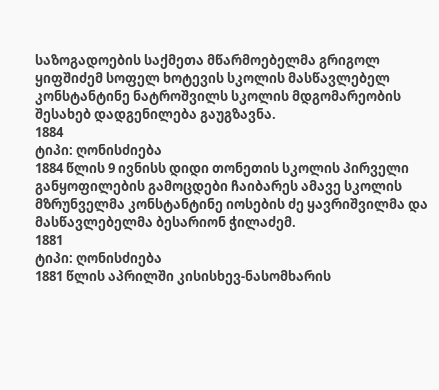საზოგადოების საქმეთა მწარმოებელმა გრიგოლ ყიფშიძემ სოფელ ხოტევის სკოლის მასწავლებელ კონსტანტინე ნატროშვილს სკოლის მდგომარეობის შესახებ დადგენილება გაუგზავნა.
1884
ტიპი: ღონისძიება
1884 წლის 9 ივნისს დიდი თონეთის სკოლის პირველი განყოფილების გამოცდები ჩაიბარეს ამავე სკოლის მზრუნველმა კონსტანტინე იოსების ძე ყავრიშვილმა და მასწავლებელმა ბესარიონ ჭილაძემ.
1881
ტიპი: ღონისძიება
1881 წლის აპრილში კისისხევ-ნასომხარის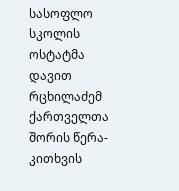სასოფლო სკოლის ოსტატმა დავით რცხილაძემ ქართველთა შორის წერა-კითხვის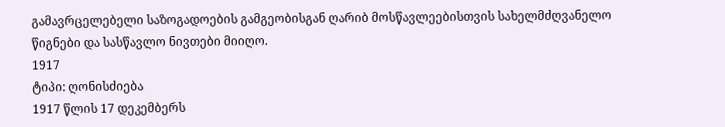გამავრცელებელი საზოგადოების გამგეობისგან ღარიბ მოსწავლეებისთვის სახელმძღვანელო წიგნები და სასწავლო ნივთები მიიღო.
1917
ტიპი: ღონისძიება
1917 წლის 17 დეკემბერს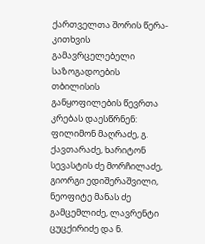ქართველთა შორის წერა-კითხვის გამავრცელებელი საზოგადოების თბილისის განყოფილების წევრთა კრებას დაესწრნენ: ფილიმონ მაღრაძე, გ. ქავთარაძე, ხარიტონ სევასტის ძე მორჩილაძე, გიორგი ედიშერაშვილი, ნეოფიტე მანას ძე გამცემლიძე, ლავრენტი ცუცქირიძე და ნ.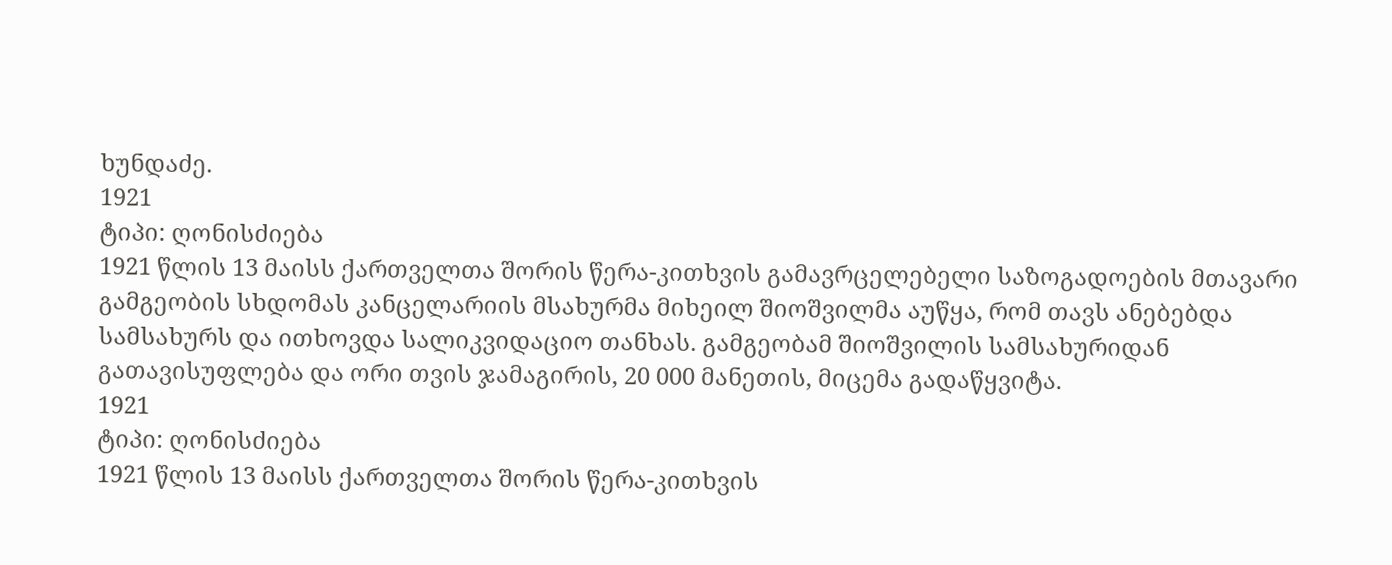ხუნდაძე.
1921
ტიპი: ღონისძიება
1921 წლის 13 მაისს ქართველთა შორის წერა-კითხვის გამავრცელებელი საზოგადოების მთავარი გამგეობის სხდომას კანცელარიის მსახურმა მიხეილ შიოშვილმა აუწყა, რომ თავს ანებებდა სამსახურს და ითხოვდა სალიკვიდაციო თანხას. გამგეობამ შიოშვილის სამსახურიდან გათავისუფლება და ორი თვის ჯამაგირის, 20 000 მანეთის, მიცემა გადაწყვიტა.
1921
ტიპი: ღონისძიება
1921 წლის 13 მაისს ქართველთა შორის წერა-კითხვის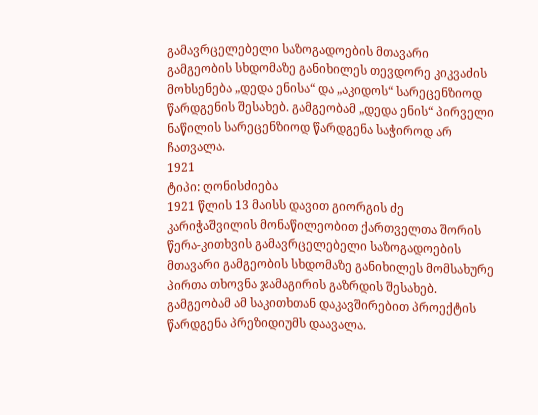გამავრცელებელი საზოგადოების მთავარი გამგეობის სხდომაზე განიხილეს თევდორე კიკვაძის მოხსენება „დედა ენისა“ და „აკიდოს“ სარეცენზიოდ წარდგენის შესახებ. გამგეობამ „დედა ენის“ პირველი ნაწილის სარეცენზიოდ წარდგენა საჭიროდ არ ჩათვალა.
1921
ტიპი: ღონისძიება
1921 წლის 13 მაისს დავით გიორგის ძე კარიჭაშვილის მონაწილეობით ქართველთა შორის წერა-კითხვის გამავრცელებელი საზოგადოების მთავარი გამგეობის სხდომაზე განიხილეს მომსახურე პირთა თხოვნა ჯამაგირის გაზრდის შესახებ. გამგეობამ ამ საკითხთან დაკავშირებით პროექტის წარდგენა პრეზიდიუმს დაავალა.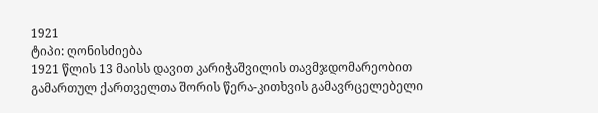1921
ტიპი: ღონისძიება
1921 წლის 13 მაისს დავით კარიჭაშვილის თავმჯდომარეობით გამართულ ქართველთა შორის წერა-კითხვის გამავრცელებელი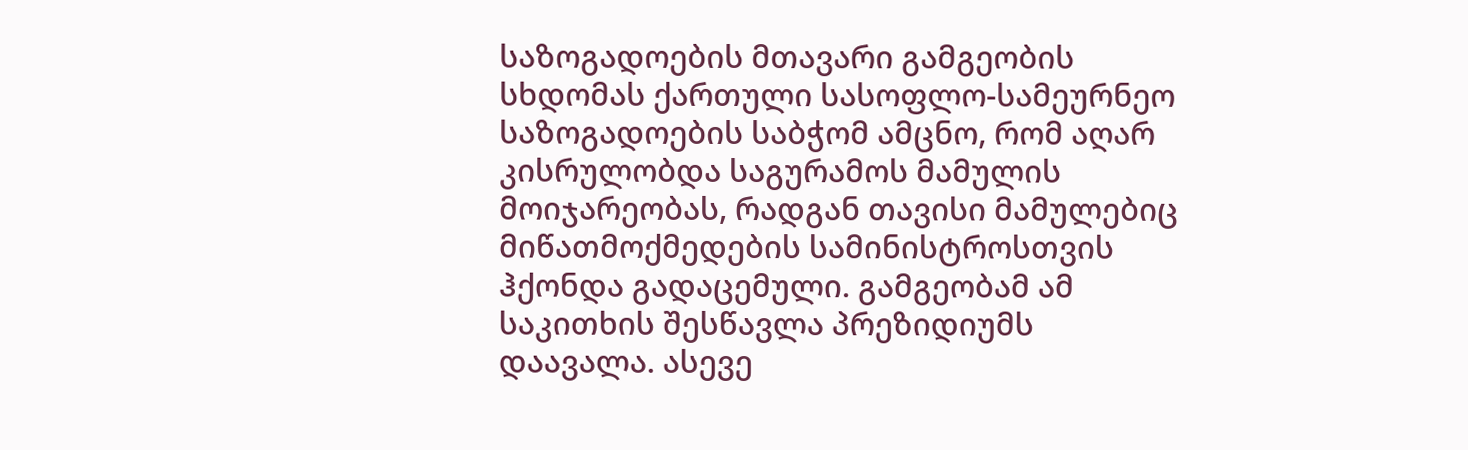საზოგადოების მთავარი გამგეობის სხდომას ქართული სასოფლო-სამეურნეო საზოგადოების საბჭომ ამცნო, რომ აღარ კისრულობდა საგურამოს მამულის მოიჯარეობას, რადგან თავისი მამულებიც მიწათმოქმედების სამინისტროსთვის ჰქონდა გადაცემული. გამგეობამ ამ საკითხის შესწავლა პრეზიდიუმს დაავალა. ასევე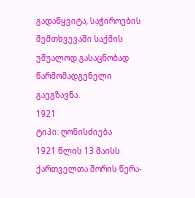გადაწყვიტა, საჭიროების შემთხვევაში საქმის უშუალოდ გასაცნობად წარმომადგენელი გაეგზავნა.
1921
ტიპი: ღონისძიება
1921 წლის 13 მაისს ქართველთა შორის წერა-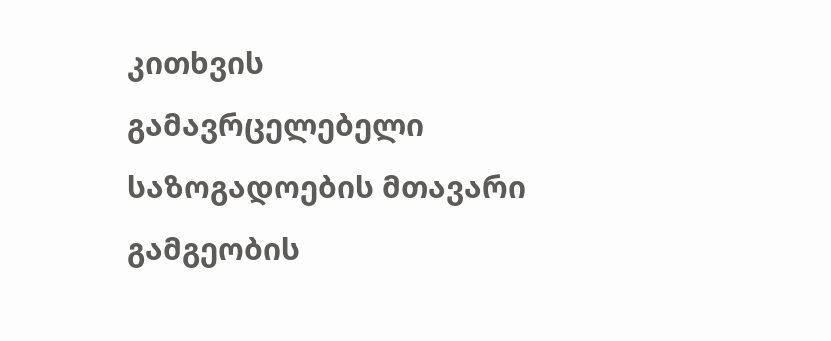კითხვის გამავრცელებელი საზოგადოების მთავარი გამგეობის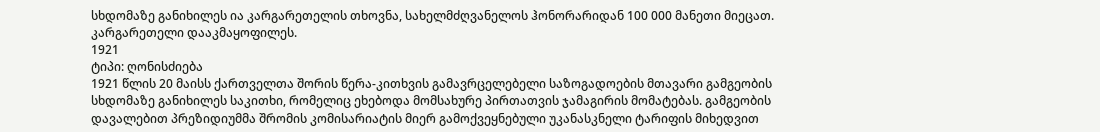სხდომაზე განიხილეს ია კარგარეთელის თხოვნა, სახელმძღვანელოს ჰონორარიდან 100 000 მანეთი მიეცათ. კარგარეთელი დააკმაყოფილეს.
1921
ტიპი: ღონისძიება
1921 წლის 20 მაისს ქართველთა შორის წერა-კითხვის გამავრცელებელი საზოგადოების მთავარი გამგეობის სხდომაზე განიხილეს საკითხი, რომელიც ეხებოდა მომსახურე პირთათვის ჯამაგირის მომატებას. გამგეობის დავალებით პრეზიდიუმმა შრომის კომისარიატის მიერ გამოქვეყნებული უკანასკნელი ტარიფის მიხედვით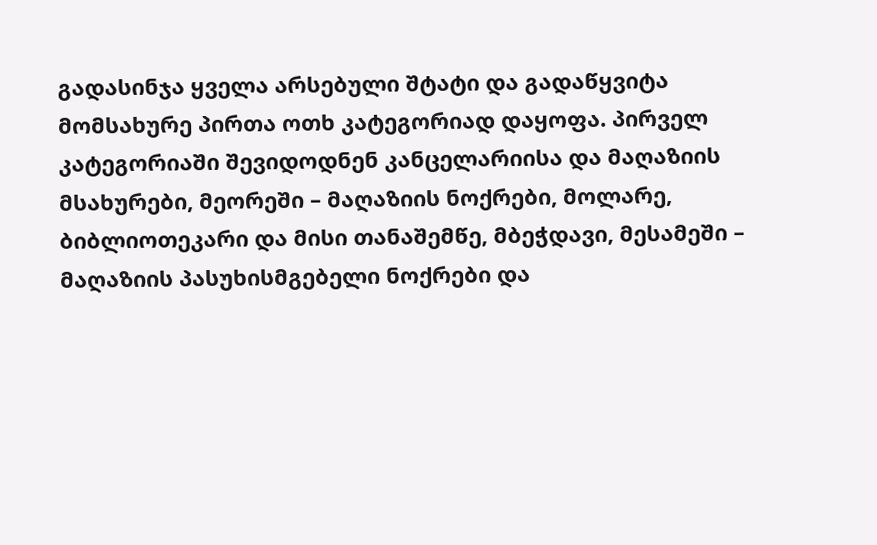გადასინჯა ყველა არსებული შტატი და გადაწყვიტა მომსახურე პირთა ოთხ კატეგორიად დაყოფა. პირველ კატეგორიაში შევიდოდნენ კანცელარიისა და მაღაზიის მსახურები, მეორეში – მაღაზიის ნოქრები, მოლარე, ბიბლიოთეკარი და მისი თანაშემწე, მბეჭდავი, მესამეში – მაღაზიის პასუხისმგებელი ნოქრები და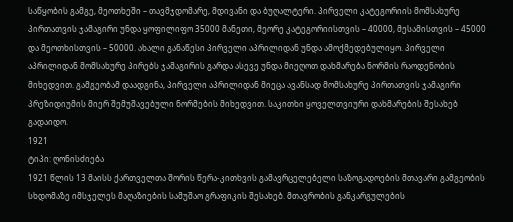საწყობის გამგე, მეოთხეში – თავმჯდომარე, მდივანი და ბუღალტერი. პირველი კატეგორიის მომსახურე პირთათვის ჯამაგირი უნდა ყოფილიფო 35000 მანეთი, მეორე კატეგორიისთვის – 40000, მესამისთვის – 45000 და მეოთხისთვის – 50000. ახალი განაწესი პირველი აპრილიდან უნდა ამოქმედებულიყო. პირველი აპრილიდან მომსახურე პირებს ჯამაგირის გარდა ასევე უნდა მიეღოთ დახმარება ნორმის რაოდენობის მიხედვით. გამგეობამ დაადგინა, პირველი აპრილიდან მიეცა ავანსად მომსახურე პირთათვის ჯამაგირი პრეზიდიუმის მიერ შემუშავებული ნორმების მიხედვით. საკითხი ყოველთვიური დახმარების შესახებ გადაიდო.
1921
ტიპი: ღონისძიება
1921 წლის 13 მაისს ქართველთა შორის წერა-კითხვის გამავრცელებელი საზოგადოების მთავარი გამგეობის სხდომაზე იმსჯელეს მაღაზიების სამუშაო გრაფიკის შესახებ. მთავრობის განკარგულების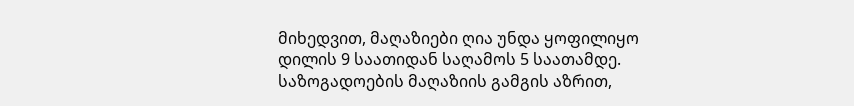მიხედვით, მაღაზიები ღია უნდა ყოფილიყო დილის 9 საათიდან საღამოს 5 საათამდე. საზოგადოების მაღაზიის გამგის აზრით,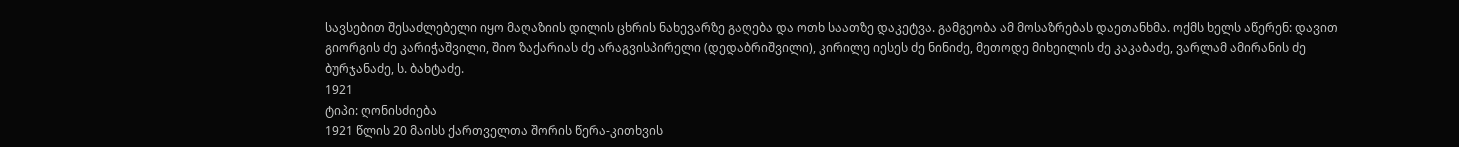სავსებით შესაძლებელი იყო მაღაზიის დილის ცხრის ნახევარზე გაღება და ოთხ საათზე დაკეტვა. გამგეობა ამ მოსაზრებას დაეთანხმა. ოქმს ხელს აწერენ: დავით გიორგის ძე კარიჭაშვილი, შიო ზაქარიას ძე არაგვისპირელი (დედაბრიშვილი), კირილე იესეს ძე ნინიძე, მეთოდე მიხეილის ძე კაკაბაძე, ვარლამ ამირანის ძე ბურჯანაძე, ს. ბახტაძე.
1921
ტიპი: ღონისძიება
1921 წლის 20 მაისს ქართველთა შორის წერა-კითხვის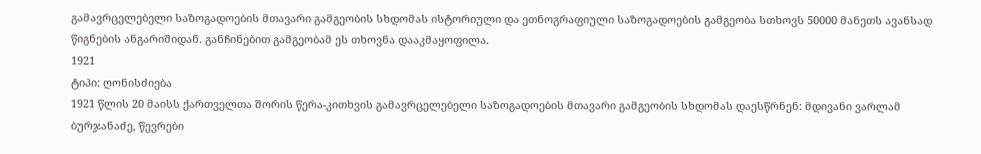გამავრცელებელი საზოგადოების მთავარი გამგეობის სხდომას ისტორიული და ეთნოგრაფიული საზოგადოების გამგეობა სთხოვს 50000 მანეთს ავანსად წიგნების ანგარიშიდან. განჩინებით გამგეობამ ეს თხოვნა დააკმაყოფილა.
1921
ტიპი: ღონისძიება
1921 წლის 20 მაისს ქართველთა შორის წერა-კითხვის გამავრცელებელი საზოგადოების მთავარი გამგეობის სხდომას დაესწრნენ: მდივანი ვარლამ ბურჯანაძე, წევრები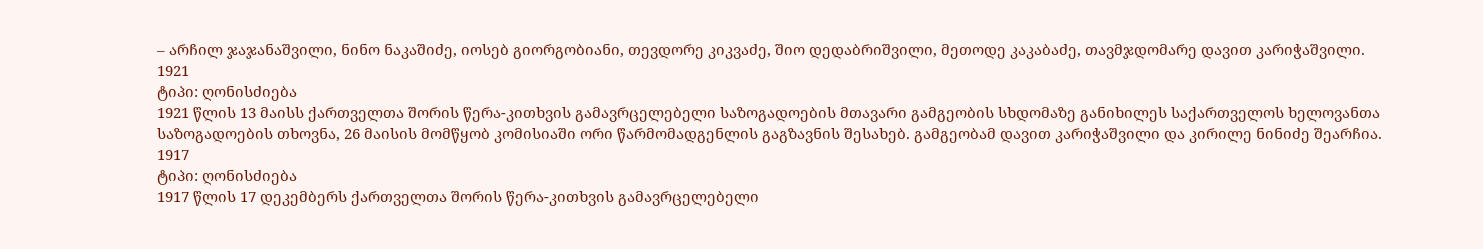– არჩილ ჯაჯანაშვილი, ნინო ნაკაშიძე, იოსებ გიორგობიანი, თევდორე კიკვაძე, შიო დედაბრიშვილი, მეთოდე კაკაბაძე, თავმჯდომარე დავით კარიჭაშვილი.
1921
ტიპი: ღონისძიება
1921 წლის 13 მაისს ქართველთა შორის წერა-კითხვის გამავრცელებელი საზოგადოების მთავარი გამგეობის სხდომაზე განიხილეს საქართველოს ხელოვანთა საზოგადოების თხოვნა, 26 მაისის მომწყობ კომისიაში ორი წარმომადგენლის გაგზავნის შესახებ. გამგეობამ დავით კარიჭაშვილი და კირილე ნინიძე შეარჩია.
1917
ტიპი: ღონისძიება
1917 წლის 17 დეკემბერს ქართველთა შორის წერა-კითხვის გამავრცელებელი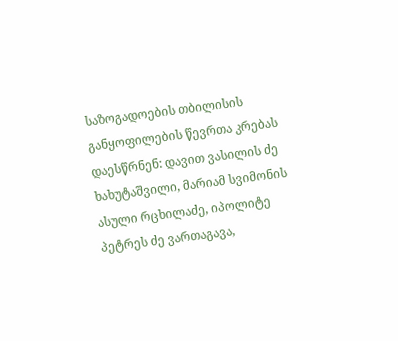საზოგადოების თბილისის განყოფილების წევრთა კრებას დაესწრნენ: დავით ვასილის ძე ხახუტაშვილი, მარიამ სვიმონის ასული რცხილაძე, იპოლიტე პეტრეს ძე ვართაგავა,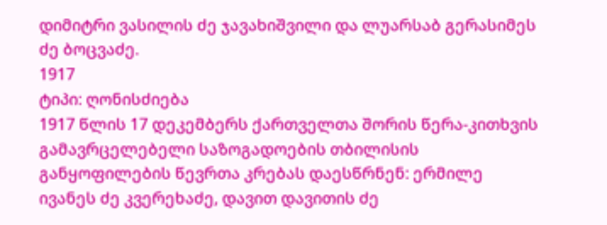დიმიტრი ვასილის ძე ჯავახიშვილი და ლუარსაბ გერასიმეს ძე ბოცვაძე.
1917
ტიპი: ღონისძიება
1917 წლის 17 დეკემბერს ქართველთა შორის წერა-კითხვის გამავრცელებელი საზოგადოების თბილისის განყოფილების წევრთა კრებას დაესწრნენ: ერმილე ივანეს ძე კვერეხაძე, დავით დავითის ძე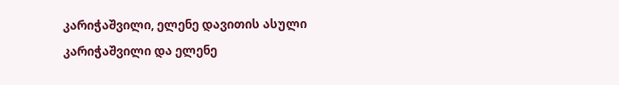კარიჭაშვილი, ელენე დავითის ასული კარიჭაშვილი და ელენე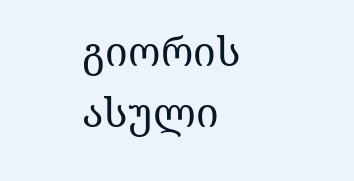გიორის ასული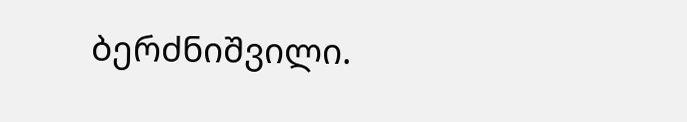ბერძნიშვილი.